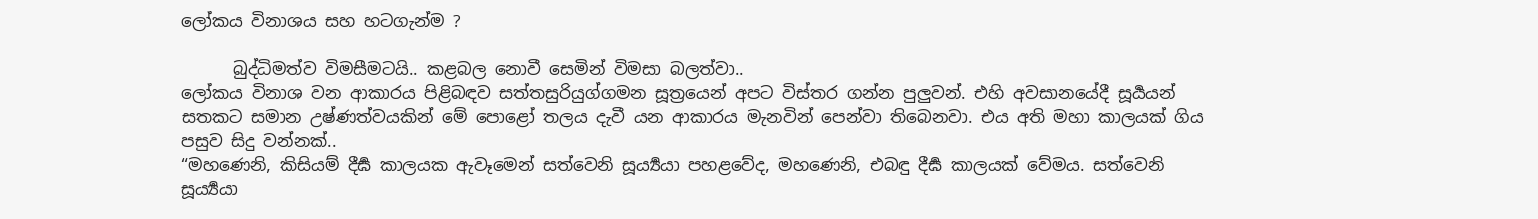ලෝකය විනාශය සහ හටගැන්ම ?

      බුද්ධිමත්ව විමසීමටයි.. කළබල නොවී සෙමින් විමසා බලත්වා..
ලෝකය විනාශ වන ආකාරය පිළිබඳව සත්තසුරියුග්ගමන සූත්‍රයෙන් අපට විස්තර ගන්න පුලුවන්. එහි අවසානයේදී සූර්‍යයන් සතකට සමාන උෂ්ණත්වයකින් මේ පොළෝ තලය දැවී යන ආකාරය මැනවින් පෙන්වා තිබෙනවා. එය අති මහා කාලයක් ගිය පසුව සිදු වන්නක්..
“මහණෙනි, කිසියම් දීර්‍ඝ කාලයක ඇවෑමෙන් සත්වෙනි සූර්‍ය්‍යයා පහළවේද, මහණෙනි, එබඳු දීර්‍ඝ කාලයක් වේමය. සත්වෙනි සූර්‍ය්‍යයා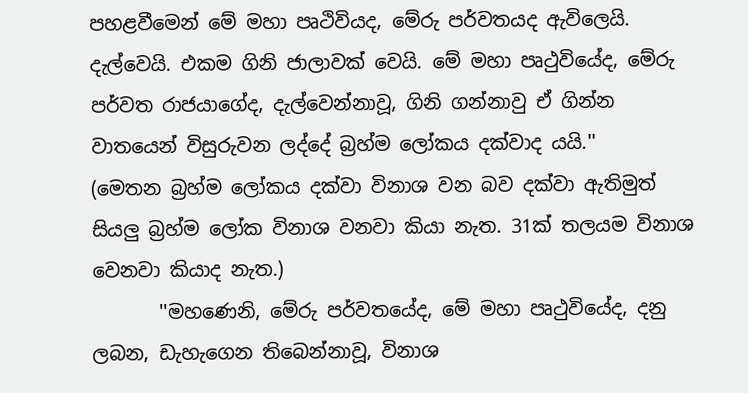පහළවීමෙන් මේ මහා පෘථිවියද, මේරු පර්වතයද ඇවිලෙයි. දැල්වෙයි. එකම ගිනි ජාලාවක් වෙයි. මේ මහා පෘථුවියේද, මේරු පර්වත රාජයාගේද, දැල්වෙන්නාවූ, ගිනි ගන්නාවු ඒ ගින්න වාතයෙන් විසුරුවන ලද්දේ බ්‍රහ්ම ලෝකය දක්වාද යයි.''
(මෙතන බ්‍රහ්ම ලෝකය දක්වා විනාශ වන බව දක්වා ඇතිමුත් සියලු බ්‍රහ්ම ලෝක විනාශ වනවා කියා නැත. 31ක් තලයම විනාශ වෙනවා කියාද නැත.)
       ''මහණෙනි, මේරු පර්වතයේද, මේ මහා පෘථුවියේද, දනු ලබන, ඩැහැගෙන තිබෙන්නාවූ, විනාශ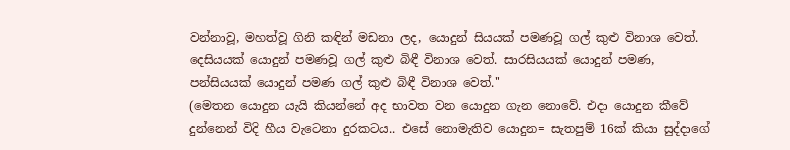වන්නාවූ, මහත්වූ ගිනි කඳින් මඩනා ලද, යොදුන් සියයක් පමණවූ ගල් කුළු විනාශ වෙත්. දෙසියයක් යොදුන් පමණවූ ගල් කුළු බිඳී විනාශ වෙත්. සාරසියයක් යොදුන් පමණ, පන්සියයක් යොදුන් පමණ ගල් කුළු බිඳී විනාශ වෙත්.''
(මෙතන යොදුන යැයි කියන්නේ අද භාවත වන යොදුන ගැන නොවේ. එදා යොදුන කීවේ දුන්නෙන් විදි හීය වැටෙනා දුරකටය.. එසේ නොමැතිව යොදුන= සැතපුම් 16ක් කියා සුද්දාගේ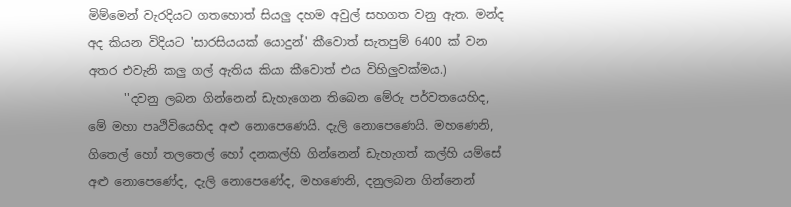මිම්මෙන් වැරදියට ගතහොත් සියලු දහම අවුල් සහගත වනු ඇත. මන්ද අද කියන විදියට 'සාරසියයක් යොදුන්' කීවොත් සැතපුම් 6400 ක් වන අතර එවැනි කලු ගල් ඇතිය කියා කීවොත් එය විහිලුවක්මය.)
      ''දවනු ලබන ගින්නෙන් ඩැහැගෙන තිබෙන මේරු පර්වතයෙහිද, මේ මහා පෘථිවියෙහිද අළු නොපෙණෙයි. දැලි නොපෙණෙයි. මහණෙනි, ගිතෙල් හෝ තලතෙල් හෝ දනකල්හි ගින්නෙන් ඩැහැගත් කල්හි යම්සේ අළු නොපෙණේද, දැලි නොපෙණේද, මහණෙනි, දනුලබන ගින්නෙන්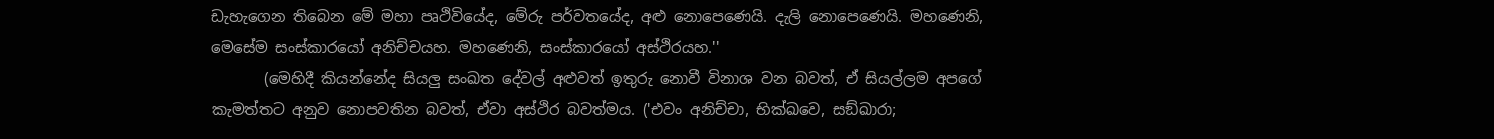ඩැහැගෙන තිබෙන මේ මහා පෘථිවියේද, මේරු පර්වතයේද, අළු නොපෙණෙයි. දැලි නොපෙණෙයි. මහණෙනි, මෙසේම සංස්කාරයෝ අනිච්චයහ. මහණෙනි, සංස්කාරයෝ අස්ථිරයහ.''
       (මෙහිදී කියන්නේද සියලු සංඛත දේවල් අළුවත් ඉතුරු නොවී විනාශ වන බවත්, ඒ සියල්ලම අපගේ කැමත්තට අනුව නොපවතින බවත්, ඒවා අස්ථිර බවත්මය. ('එවං අනිච්චා, භික්ඛවෙ, සඞ්ඛාරා;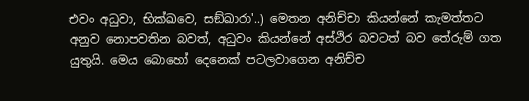එවං අධුවා, භික්ඛවෙ, සඞ්ඛාරා'..) මෙතන අනිච්චා කියන්නේ කැමත්තට අනුව නොපවතින බවත්, අධුවං කියන්නේ අස්ථිර බවටත් බව තේරුම් ගත යුතුයි. මෙය බොහෝ දෙනෙක් පටලවාගෙන අනිච්ච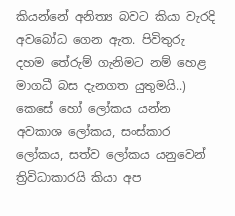කියන්නේ අනිත්‍ය බවට කියා වැරදි අවබෝධ ගෙන ඇත. පිවිතුරු දහම තේරුම් ගැනිමට නම් හෙළ මාගධී බස දැනගත යුතුමයි..)
කෙසේ හෝ ලෝකය යන්න අවකාශ ලෝකය, සංස්කාර ලෝකය, සත්ව ලෝකය යනුවෙන් ත්‍රිවිධාකාරයි කියා අප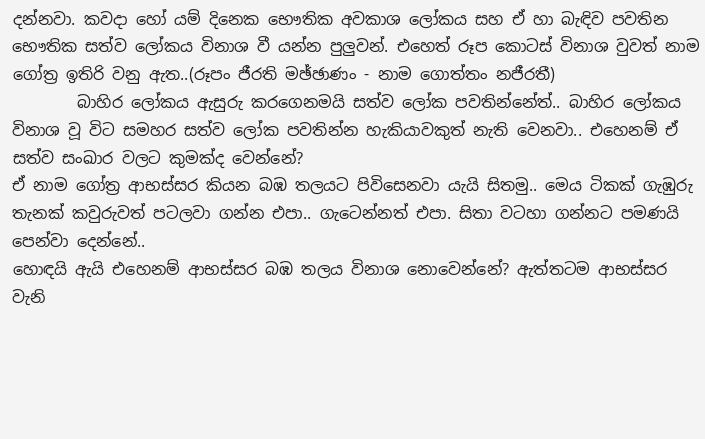දන්නවා. කවදා හෝ යම් දිනෙක භෞතික අවකාශ ලෝකය සහ ඒ හා බැඳිව පවතින භෞතික සත්ව ලෝකය විනාශ වී යන්න පුලුවන්. එහෙත් රූප කොටස් විනාශ වුවත් නාම ගෝත්‍ර ඉතිරි වනු ඇත..(රූපං ජීරති මඡ්ඡාණං - නාම ගොත්තං නජීරතී)
        බාහිර ලෝකය ඇසුරු කරගෙනමයි සත්ව ලෝක පවතින්නේත්.. බාහිර ලෝකය විනාශ වූ විට සමහර සත්ව ලෝක පවතින්න හැකියාවකුත් නැති වෙනවා.. එහෙනම් ඒ සත්ව සංඛාර වලට කුමක්ද වෙන්නේ?
ඒ නාම ගෝත්‍ර ආභස්සර කියන බඹ තලයට පිවිසෙනවා යැයි සිතමු.. මෙය ටිකක් ගැඹුරු තැනක් කවුරුවත් පටලවා ගන්න එපා.. ගැටෙන්නත් එපා. සිතා වටහා ගන්නට පමණයි පෙන්වා දෙන්නේ..
හොඳයි ඇයි එහෙනම් ආභස්සර බඹ තලය විනාශ නොවෙන්නේ? ඇත්තටම ආභස්සර වැනි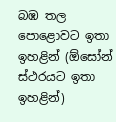බඹ තල පොළොවට ඉතා ඉහළින් (ඕසෝන් ස්ථරයට ඉතා ඉහළින්)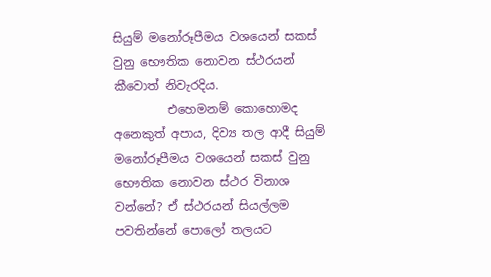සියුම් මනෝරූපීමය වශයෙන් සකස් වුනු භෞතික නොවන ස්ථරයන් කීවොත් නිවැරදිය.
         එහෙමනම් කොහොමද අනෙකුත් අපාය, දිව්‍ය තල ආදී සියුම් මනෝරූපීමය වශයෙන් සකස් වුනු භෞතික නොවන ස්ථර විනාශ වන්නේ? ඒ ස්ථරයන් සියල්ලම පවතින්නේ පොලෝ තලයට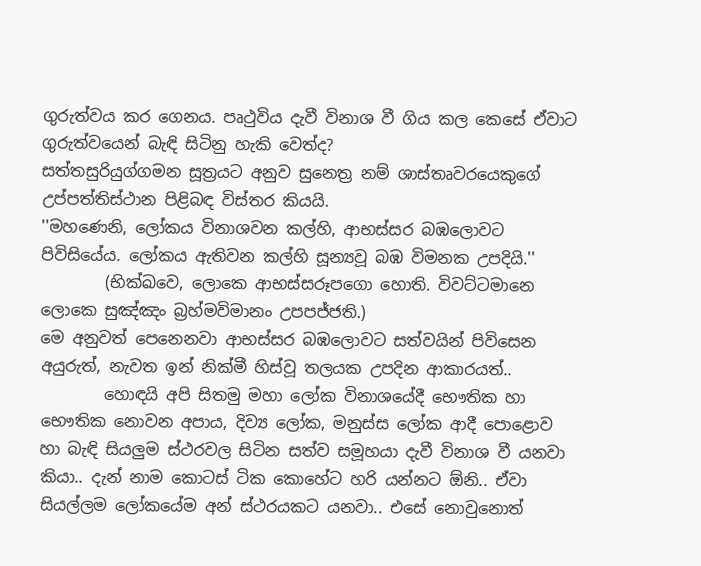ගුරුත්වය කර ගෙනය. පෘථුවිය දැවී විනාශ වී ගිය කල කෙසේ ඒවාට ගුරුත්වයෙන් බැඳි සිටිනු හැකි වෙත්ද?
සත්තසුරියුග්ගමන සූත්‍රයට අනුව සුනෙත්‍ර නම් ශාස්තෘවරයෙකුගේ උප්පත්තිස්ථාන පිළිබඳ විස්තර කියයි.
''මහණෙනි, ලෝකය විනාශවන කල්හි, ආභස්සර බඹලොවට පිවිසියේය. ලෝකය ඇතිවන කල්හි සූන්‍යවූ බඹ විමනක උපදියි.''
        (භික්ඛවෙ, ලොකෙ ආභස්සරූපගො හොති. විවට්ටමානෙ ලොකෙ සුඤ්ඤං බ්‍රහ්මවිමානං උපපජ්ජති.)
මෙ අනුවත් පෙනෙනවා ආභස්සර බඹලොවට සත්වයින් පිවිසෙන අයුරුත්, නැවත ඉන් නික්මී හිස්වූ තලයක උපදින ආකාරයත්..
        හොඳයි අපි සිතමු මහා ලෝක විනාශයේදී භෞතික හා භෞතික නොවන අපාය, දිව්‍ය ලෝක, මනුස්ස ලෝක ආදී පොළොව හා බැඳි සියලුම ස්ථරවල සිටින සත්ව සමූහයා දැවී විනාශ වී යනවා කියා.. දැන් නාම කොටස් ටික කොහේට හරි යන්නට ඕනි.. ඒවා සියල්ලම ලෝකයේම අන් ස්ථරයකට යනවා.. එසේ නොවුනොත්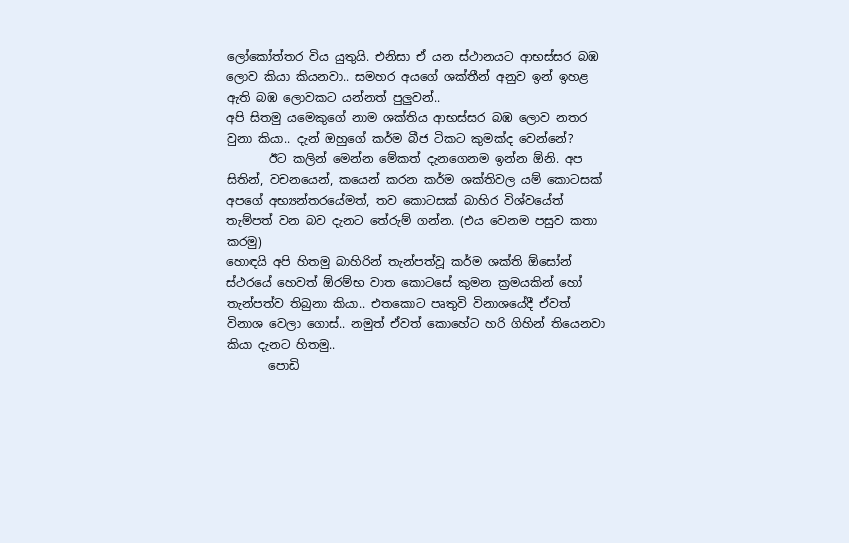ලෝකෝත්තර විය යුතුයි. එනිසා ඒ යන ස්ථානයට ආභස්සර බඹ ලොව කියා කියනවා.. සමහර අයගේ ශක්තීන් අනුව ඉන් ඉහළ ඇති බඹ ලොවකට යන්නත් පුලුවන්..
අපි සිතමු යමෙකුගේ නාම ශක්තිය ආභස්සර බඹ ලොව නතර වුනා කියා.. දැන් ඔහුගේ කර්ම බීජ ටිකට කුමක්ද වෙන්නේ?
       ඊට කලින් මෙන්න මේකත් දැනගෙනම ඉන්න ඕනි. අප සිතින්, වචනයෙන්, කයෙන් කරන කර්ම ශක්තිවල යම් කොටසක් අපගේ අභ්‍යන්තරයේමත්, තව කොටසක් බාහිර විශ්වයේත් තැම්පත් වන බව දැනට තේරුම් ගන්න. (එය වෙනම පසුව කතා කරමු)
හොඳයි අපි හිතමු බාහිරින් තැන්පත්වූ කර්ම ශක්ති ඕසෝන් ස්ථරයේ හෙවත් ඕරම්භ වාත කොටසේ කුමන ක්‍රමයකින් හෝ තැන්පත්ව තිබුනා කියා.. එතකොට පෘතුවි විනාශයේදී ඒවත් විනාශ වෙලා ගොස්.. නමුත් ඒවත් කොහේට හරි ගිහින් තියෙනවා කියා දැනට හිතමු..
       පොඩි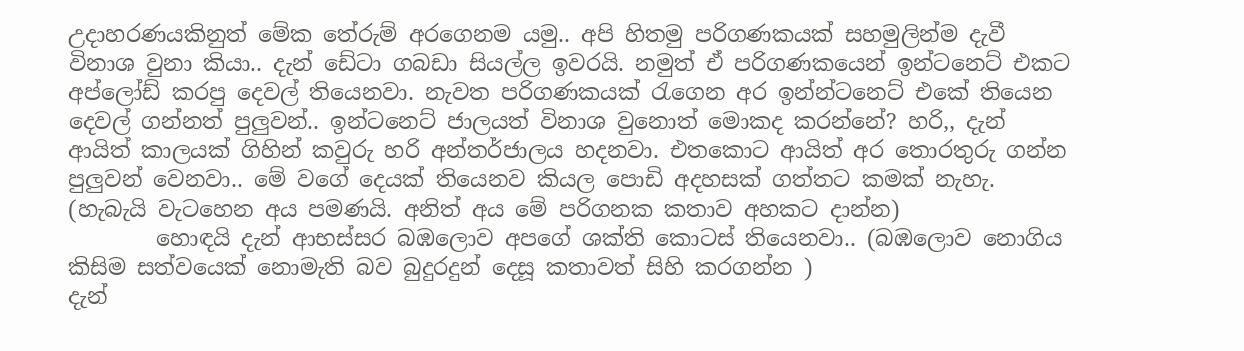උදාහරණයකිනුත් මේක තේරුම් අරගෙනම යමු.. අපි හිතමු පරිගණකයක් සහමුලින්ම දැවී විනාශ වුනා කියා.. දැන් ඩේටා ගබඩා සියල්ල ඉවරයි. නමුත් ඒ පරිගණකයෙන් ඉන්ටනෙට් එකට අප්ලෝඩ් කරපු දෙවල් තියෙනවා. නැවත පරිගණකයක් රැගෙන අර ඉන්න්ටනෙට් එකේ තියෙන දෙවල් ගන්නත් පුලුවන්.. ඉන්ටනෙට් ජාලයත් විනාශ වුනොත් මොකද කරන්නේ? හරි,, දැන් ආයිත් කාලයක් ගිහින් කවුරු හරි අන්තර්ජාලය හදනවා. එතකොට ආයිත් අර තොරතුරු ගන්න පුලුවන් වෙනවා.. මේ වගේ දෙයක් තියෙනව කියල පොඩි අදහසක් ගත්තට කමක් නැහැ. (හැබැයි වැටහෙන අය පමණයි. අනිත් අය මේ පරිගනක කතාව අහකට දාන්න)
        හොඳයි දැන් ආභස්සර බඹලොව අපගේ ශක්ති කොටස් තියෙනවා.. (බඹලොව නොගිය කිසිම සත්වයෙක් නොමැති බව බුදුරදුන් දෙසූ කතාවත් සිහි කරගන්න )
දැන්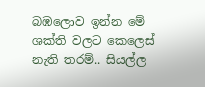බඹලොව ඉන්න මේ ශක්ති වලට කෙලෙස් නැති තරම්.. සියල්ල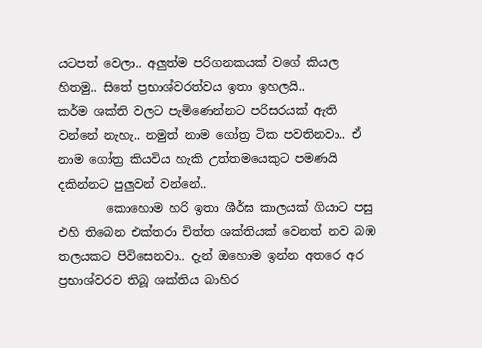යටපත් වෙලා.. අලුත්ම පරිගනකයක් වගේ කියල හිතමු.. සිතේ ප්‍රභාශ්වරත්වය ඉතා ඉහලයි..
කර්ම ශක්ති වලට පැමිණෙන්නට පරිසරයක් ඇති වන්නේ නැහැ.. නමුත් නාම ගෝත්‍ර ටික පවතිනවා.. ඒ නාම ගෝත්‍ර කියවිය හැකි උත්තමයෙකුට පමණයි දකින්නට පුලුවන් වන්නේ..
        කොහොම හරි ඉතා ශීර්ඝ කාලයක් ගියාට පසු එහි තිබෙන එක්තරා චිත්ත ශක්තියක් වෙනත් නව බඹ තලයකට පිවිසෙනවා.. දැන් ඔහොම ඉන්න අතරෙ අර ප්‍රභාශ්වරව තිබූ ශක්තිය බාහිර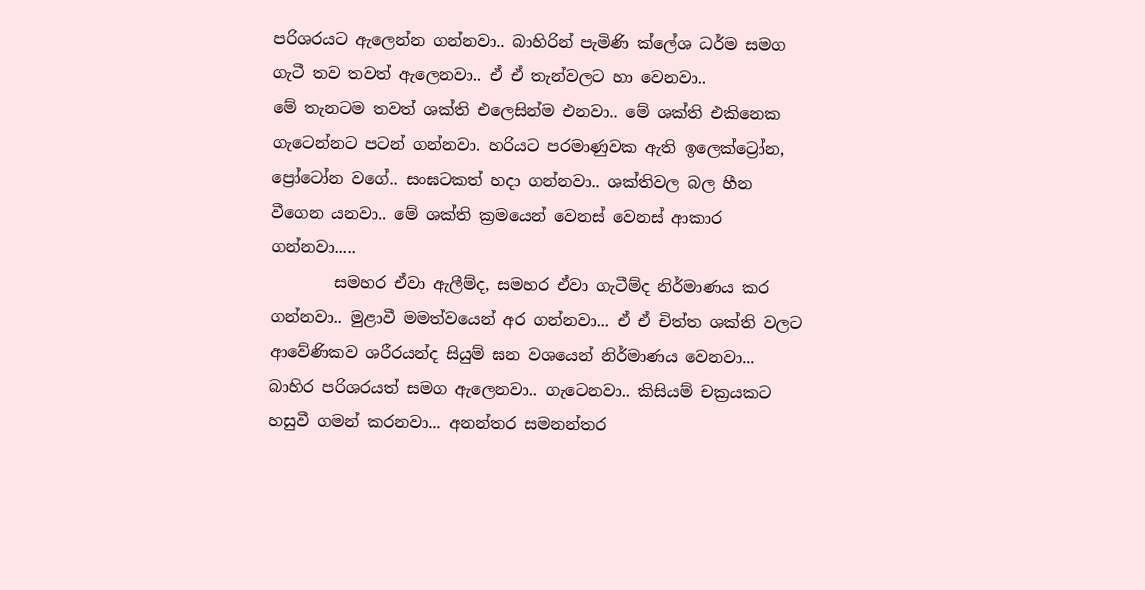පරිශරයට ඇලෙන්න ගන්නවා.. බාහිරින් පැමිණි ක්ලේශ ධර්ම සමග ගැටී තව තවත් ඇලෙනවා.. ඒ ඒ තැන්වලට හා වෙනවා..
මේ තැනටම තවත් ශක්ති එලෙසින්ම එනවා.. මේ ශක්ති එකිනෙක ගැටෙන්නට පටන් ගන්නවා. හරියට පරමාණුවක ඇති ඉලෙක්ට්‍රෝන, ප්‍රෝටෝන වගේ.. සංඝටකත් හදා ගන්නවා.. ශක්තිවල බල හීන වීගෙන යනවා.. මේ ශක්ති ක්‍රමයෙන් වෙනස් වෙනස් ආකාර ගන්නවා.....
        සමහර ඒවා ඇලීම්ද, සමහර ඒවා ගැටීම්ද නිර්මාණය කර ගන්නවා.. මුළාවී මමත්වයෙන් අර ගන්නවා... ඒ ඒ චිත්ත ශක්ති වලට ආවේණිකව ශරීරයන්ද සියුම් ඝන වශයෙන් නිර්මාණය වෙනවා... බාහිර පරිශරයත් සමග ඇලෙනවා.. ගැටෙනවා.. කිසියම් චක්‍රයකට හසුවී ගමන් කරනවා... අනන්තර සමනන්තර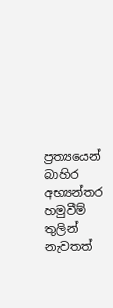ප්‍රත්‍යයෙන් බාහිර අභ්‍යන්තර හමුවීම් තුලින් නැවතත්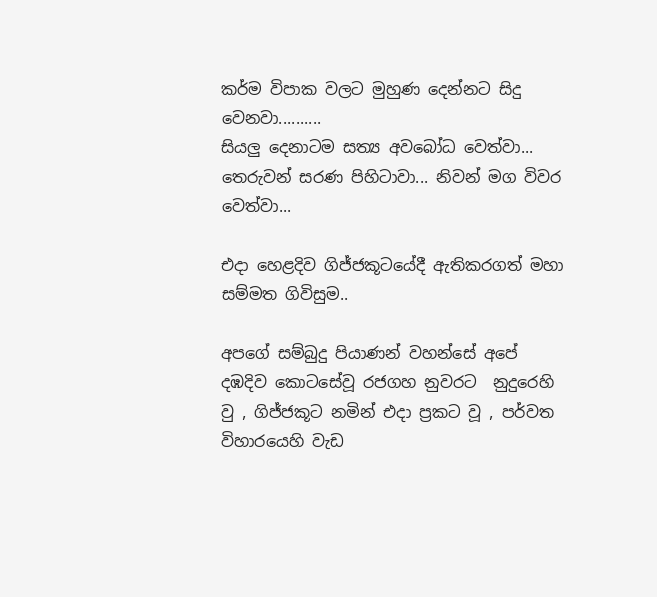කර්ම විපාක වලට මුහුණ දෙන්නට සිදු වෙනවා..........
සියලු දෙනාටම සත්‍ය අවබෝධ වෙත්වා... තෙරුවන් සරණ පිහිටාවා... නිවන් මග විවර වෙත්වා...

එදා හෙළදිව ගිජ්ජකූටයේදී ඇතිකරගත් මහා සම්මත ගිවිසුම..

අපගේ සම්බුදු පියාණන් වහන්සේ අපේ දඹදිව කොටසේවූ රජගහ නුවරට  නුදුරෙහි වු , ගිජ්ජකූට නමින් එදා ප්‍රකට වූ , පර්වත විහාරයෙහි වැඩ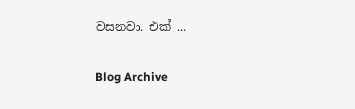වසනවා. එක් ...

Blog Archive